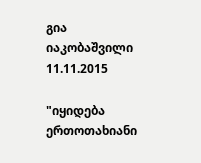გია იაკობაშვილი
11.11.2015

"იყიდება ერთოთახიანი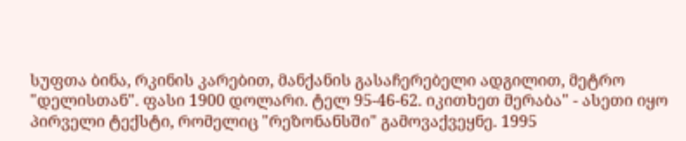სუფთა ბინა, რკინის კარებით, მანქანის გასაჩერებელი ადგილით, მეტრო "დელისთან". ფასი 1900 დოლარი. ტელ 95-46-62. იკითხეთ მერაბა" - ასეთი იყო პირველი ტექსტი, რომელიც "რეზონანსში" გამოვაქვეყნე. 1995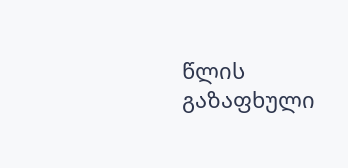წლის გაზაფხული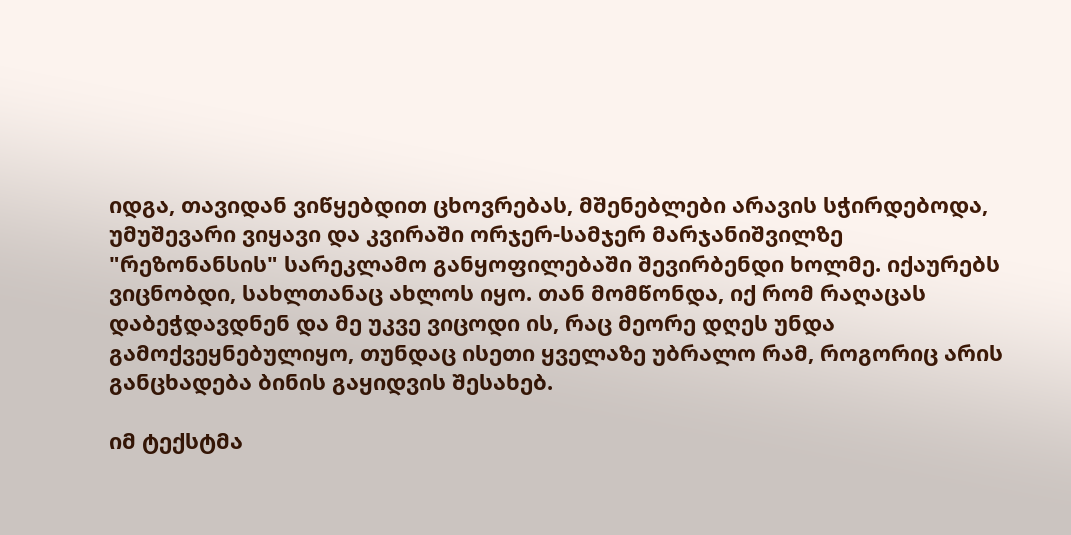იდგა, თავიდან ვიწყებდით ცხოვრებას, მშენებლები არავის სჭირდებოდა, უმუშევარი ვიყავი და კვირაში ორჯერ-სამჯერ მარჯანიშვილზე "რეზონანსის" სარეკლამო განყოფილებაში შევირბენდი ხოლმე. იქაურებს ვიცნობდი, სახლთანაც ახლოს იყო. თან მომწონდა, იქ რომ რაღაცას დაბეჭდავდნენ და მე უკვე ვიცოდი ის, რაც მეორე დღეს უნდა გამოქვეყნებულიყო, თუნდაც ისეთი ყველაზე უბრალო რამ, როგორიც არის განცხადება ბინის გაყიდვის შესახებ.

იმ ტექსტმა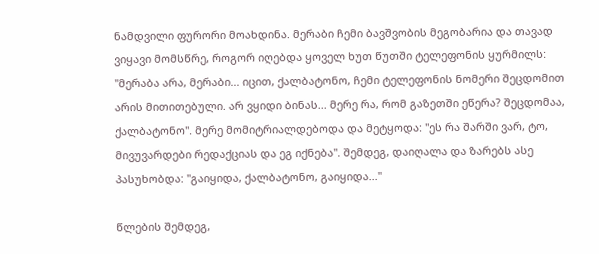ნამდვილი ფურორი მოახდინა. მერაბი ჩემი ბავშვობის მეგობარია და თავად ვიყავი მომსწრე, როგორ იღებდა ყოველ ხუთ წუთში ტელეფონის ყურმილს: "მერაბა არა, მერაბი... იცით, ქალბატონო, ჩემი ტელეფონის ნომერი შეცდომით არის მითითებული. არ ვყიდი ბინას... მერე რა, რომ გაზეთში ეწერა? შეცდომაა, ქალბატონო". მერე მომიტრიალდებოდა და მეტყოდა: "ეს რა შარში ვარ, ტო, მივუვარდები რედაქციას და ეგ იქნება". შემდეგ, დაიღალა და ზარებს ასე პასუხობდა: "გაიყიდა, ქალბატონო, გაიყიდა..."

წლების შემდეგ,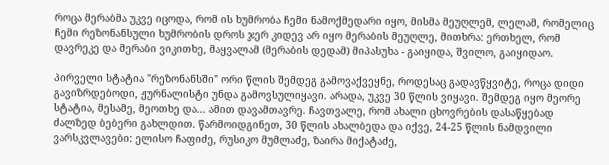როცა მერაბმა უკვე იცოდა, რომ ის ხუმრობა ჩემი ნამოქმედარი იყო, მისმა მეუღლემ, ლელამ, რომელიც ჩემი რეზონანსული ხუმრობის დროს ჯერ კიდევ არ იყო მერაბის მეუღლე, მითხრა: ერთხელ, რომ დავრეკე და მერაბი ვიკითხე, მაყვალამ (მერაბის დედამ) მიპასუხა - გაიყიდა, შვილო, გაიყიდაო.

პირველი სტატია "რეზონანსში" ორი წლის შემდეგ გამოვაქვეყნე, როდესაც გადავწყვიტე, როცა დიდი გავიზრდებოდი, ჟურნალისტი უნდა გამოვსულიყავი. არადა, უკვე 30 წლის ვიყავი. შემდეგ იყო მეორე სტატია, მესამე, მეოთხე და... ამით დავამთავრე. ჩავთვალე, რომ ახალი ცხოვრების დასაწყებად ძალზედ ბებერი გახლდით. წარმოიდგინეთ, 30 წლის ახალბედა და იქვე, 24-25 წლის ნამდვილი ვარსკვლავები: ელისო ჩაფიძე, რუსიკო მუმლაძე, ზაირა მიქატაძე,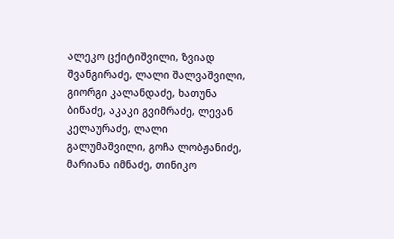ალეკო ცქიტიშვილი, ზვიად შვანგირაძე, ლალი შალვაშვილი, გიორგი კალანდაძე, ხათუნა ბიწაძე, აკაკი გვიმრაძე, ლევან კელაურაძე, ლალი გალუმაშვილი, გოჩა ლობჟანიძე, მარიანა იმნაძე, თინიკო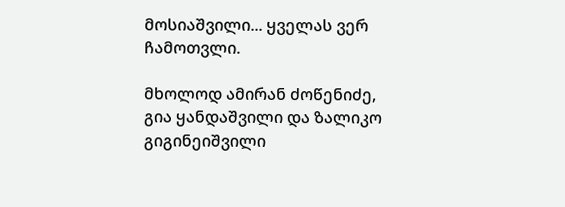მოსიაშვილი... ყველას ვერ ჩამოთვლი.

მხოლოდ ამირან ძოწენიძე, გია ყანდაშვილი და ზალიკო გიგინეიშვილი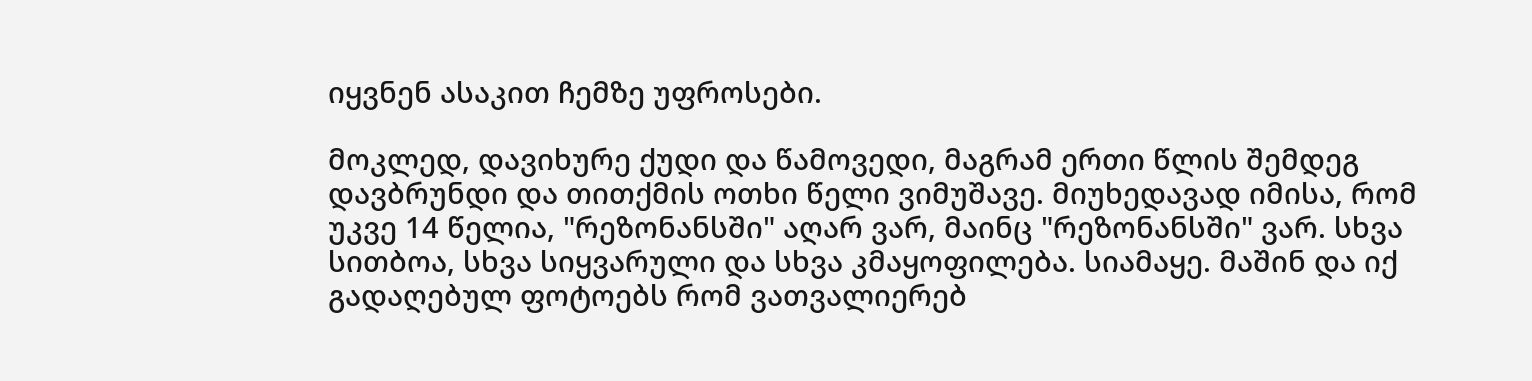იყვნენ ასაკით ჩემზე უფროსები.

მოკლედ, დავიხურე ქუდი და წამოვედი, მაგრამ ერთი წლის შემდეგ დავბრუნდი და თითქმის ოთხი წელი ვიმუშავე. მიუხედავად იმისა, რომ უკვე 14 წელია, "რეზონანსში" აღარ ვარ, მაინც "რეზონანსში" ვარ. სხვა სითბოა, სხვა სიყვარული და სხვა კმაყოფილება. სიამაყე. მაშინ და იქ გადაღებულ ფოტოებს რომ ვათვალიერებ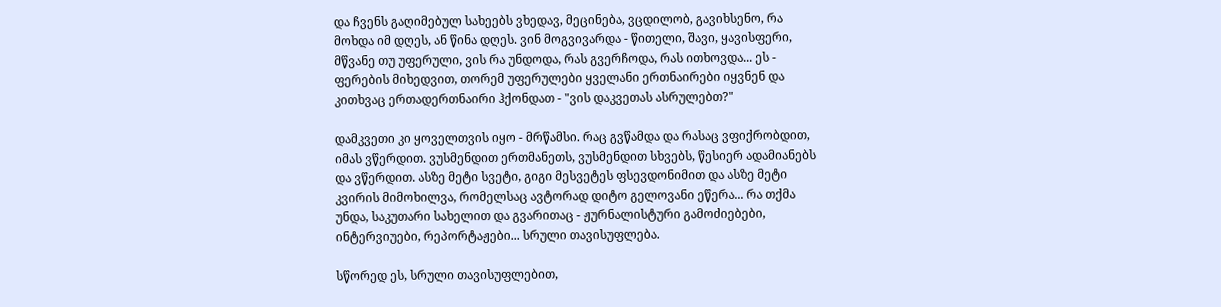და ჩვენს გაღიმებულ სახეებს ვხედავ, მეცინება, ვცდილობ, გავიხსენო, რა მოხდა იმ დღეს, ან წინა დღეს. ვინ მოგვივარდა - წითელი, შავი, ყავისფერი, მწვანე თუ უფერული, ვის რა უნდოდა, რას გვერჩოდა, რას ითხოვდა... ეს - ფერების მიხედვით, თორემ უფერულები ყველანი ერთნაირები იყვნენ და კითხვაც ერთადერთნაირი ჰქონდათ - "ვის დაკვეთას ასრულებთ?"

დამკვეთი კი ყოველთვის იყო - მრწამსი. რაც გვწამდა და რასაც ვფიქრობდით, იმას ვწერდით. ვუსმენდით ერთმანეთს, ვუსმენდით სხვებს, წესიერ ადამიანებს და ვწერდით. ასზე მეტი სვეტი, გიგი მესვეტეს ფსევდონიმით და ასზე მეტი კვირის მიმოხილვა, რომელსაც ავტორად დიტო გელოვანი ეწერა... რა თქმა უნდა, საკუთარი სახელით და გვარითაც - ჟურნალისტური გამოძიებები, ინტერვიუები, რეპორტაჟები... სრული თავისუფლება.

სწორედ ეს, სრული თავისუფლებით,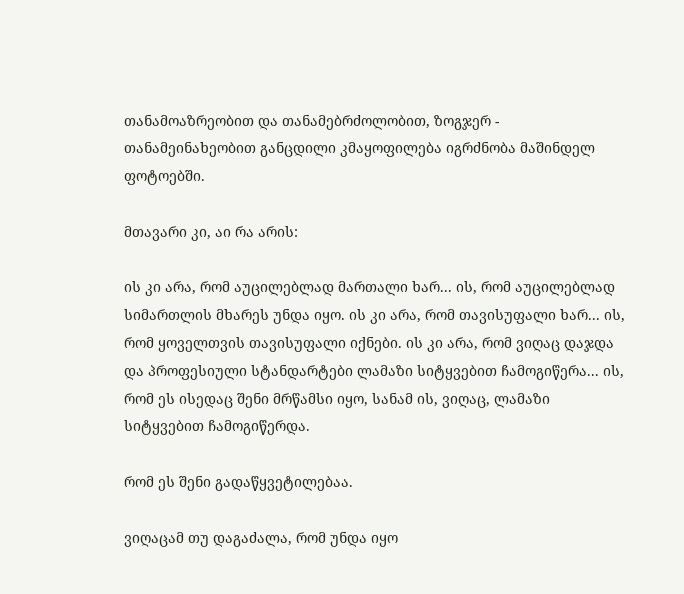თანამოაზრეობით და თანამებრძოლობით, ზოგჯერ - თანამეინახეობით განცდილი კმაყოფილება იგრძნობა მაშინდელ ფოტოებში.

მთავარი კი, აი რა არის:

ის კი არა, რომ აუცილებლად მართალი ხარ... ის, რომ აუცილებლად სიმართლის მხარეს უნდა იყო. ის კი არა, რომ თავისუფალი ხარ... ის, რომ ყოველთვის თავისუფალი იქნები. ის კი არა, რომ ვიღაც დაჯდა და პროფესიული სტანდარტები ლამაზი სიტყვებით ჩამოგიწერა... ის, რომ ეს ისედაც შენი მრწამსი იყო, სანამ ის, ვიღაც, ლამაზი სიტყვებით ჩამოგიწერდა.

რომ ეს შენი გადაწყვეტილებაა.

ვიღაცამ თუ დაგაძალა, რომ უნდა იყო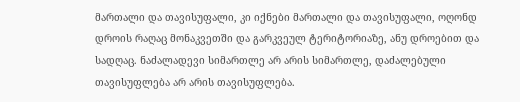მართალი და თავისუფალი, კი იქნები მართალი და თავისუფალი, ოღონდ დროის რაღაც მონაკვეთში და გარკვეულ ტერიტორიაზე, ანუ დროებით და სადღაც. ნაძალადევი სიმართლე არ არის სიმართლე, დაძალებული თავისუფლება არ არის თავისუფლება.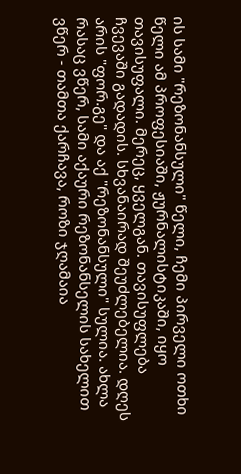ის სამი "რეზონანსული" წელი, ჩემი პირველი ოთხი წელი ამ პროფესიაში, ჟურნალისტიკაში, იყო თავისუფალი. მერეც, ყველგან. თავისუფლება ჩვევაში გადადის. სხვანაირად შეუძლებელია. დღეს არის "ფორ.გე" და აქ "რეზონანსული" სულია. ახლა რასაც ვწერ, სამი აქაური რეზონანსელის სახელით ვწერ - თამთა ქარჩავა, როზი ჯღამაია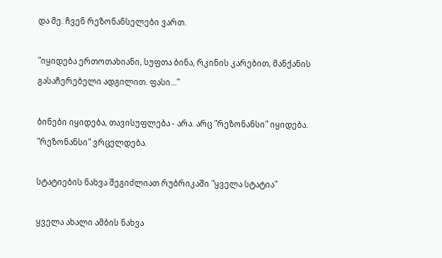და მე. ჩვენ რეზონანსელები ვართ.

"იყიდება ერთოთახიანი, სუფთა ბინა, რკინის კარებით, მანქანის გასაჩერებელი ადგილით. ფასი..."

ბინები იყიდება, თავისუფლება - არა. არც "რეზონანსი" იყიდება. "რეზონანსი" ვრცელდება.

სტატიების ნახვა შეგიძლიათ რუბრიკაში "ყველა სტატია"

ყველა ახალი ამბის ნახვა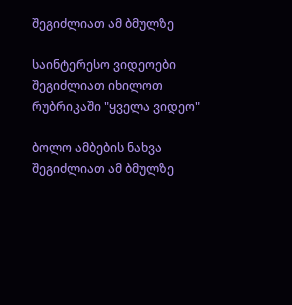შეგიძლიათ ამ ბმულზე

საინტერესო ვიდეოები შეგიძლიათ იხილოთ რუბრიკაში "ყველა ვიდეო"

ბოლო ამბების ნახვა შეგიძლიათ ამ ბმულზე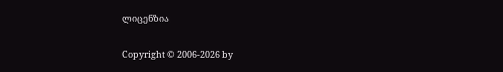ლიცენზია

Copyright © 2006-2026 by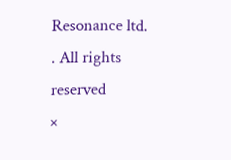Resonance ltd. . All rights reserved
×